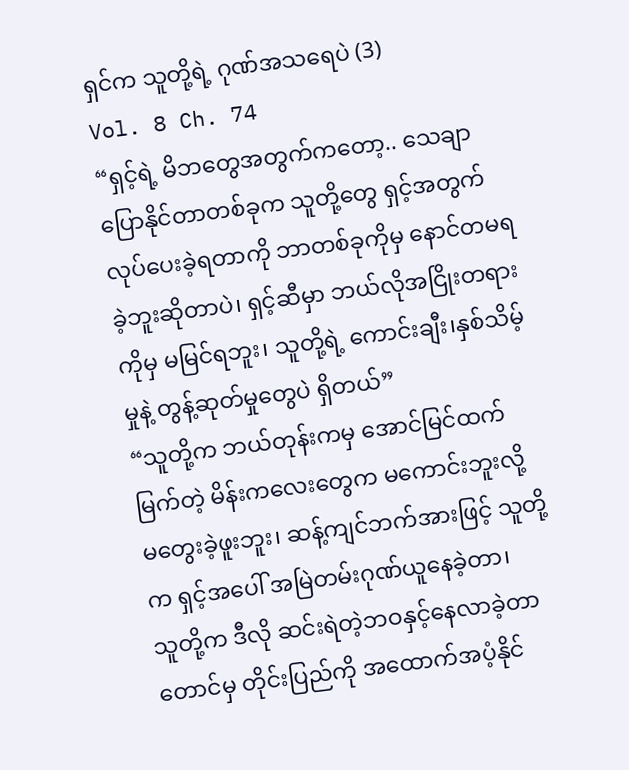ရှင်က သူတို့ရဲ့ ဂုဏ်အသရေပဲ (3)
Vol. 8 Ch. 74
“ရှင့်ရဲ့ မိဘတွေအတွက်ကတော့.. သေချာပြောနိုင်တာတစ်ခုက သူတို့တွေ ရှင့်အတွက် လုပ်ပေးခဲ့ရတာကို ဘာတစ်ခုကိုမှ နောင်တမရခဲ့ဘူးဆိုတာပဲ၊ ရှင့်ဆီမှာ ဘယ်လိုအငြိုးတရားကိုမှ မမြင်ရဘူး၊ သူတို့ရဲ့ ကောင်းချီး၊နှစ်သိမ့်မှုနဲ့ တွန့်ဆုတ်မှုတွေပဲ ရှိတယ်”
“သူတို့က ဘယ်တုန်းကမှ အောင်မြင်ထက်မြက်တဲ့ မိန်းကလေးတွေက မကောင်းဘူးလို့ မတွေးခဲ့ဖူးဘူး၊ ဆန့်ကျင်ဘက်အားဖြင့် သူတို့က ရှင့်အပေါ် အမြဲတမ်းဂုဏ်ယူနေခဲ့တာ၊
သူတို့က ဒီလို ဆင်းရဲတဲ့ဘဝနှင့်နေလာခဲ့တာတောင်မှ တိုင်းပြည်ကို အထောက်အပံ့နိုင်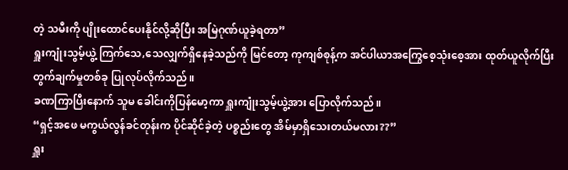တဲ့ သမီးကို ပျိုးထောင်ပေးနိုင်လို့ဆိုပြီး အမြဲဂုဏ်ယူခဲ့ရတာ”
ရှူးကျုံးသွမ့်ယွဲ့ ကြက်သေ,သေလျှက်ရှိနေခဲ့သည်ကို မြင်တော့ ကုကျစ်စုန့်က အင်ပါယာအကြွေစေ့သုံးစေ့အား ထုတ်ယူလိုက်ပြီး တွက်ချက်မှုတစ်ခု ပြုလုပ်လိုက်သည်။
ခဏကြာပြီးနောက် သူမ ခေါင်းကိုပြန်မော့ကာ ရှူးကျုံးသွမ့်ယွဲ့အား ပြောလိုက်သည်။
“ရှင့်အဖေ မကွယ်လွန်ခင်တုန်းက ပိုင်ဆိုင်ခဲ့တဲ့ ပစ္စည်းတွေ အိမ်မှာရှိသေးတယ်မလား??”
ရှူး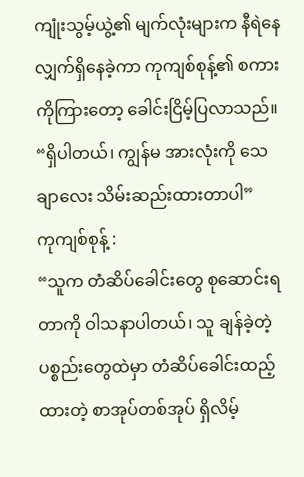ကျုံးသွမ့်ယွဲ့၏ မျက်လုံးများက နီရဲနေလျှက်ရှိနေခဲ့ကာ ကုကျစ်စုန့်၏ စကားကိုကြားတော့ ခေါင်းငြိမ့်ပြလာသည်။
“ရှိပါတယ်၊ ကျွန်မ အားလုံးကို သေချာလေး သိမ်းဆည်းထားတာပါ”
ကုကျစ်စုန့် :
“သူက တံဆိပ်ခေါင်းတွေ စုဆောင်းရတာကို ဝါသနာပါတယ်၊ သူ ချန်ခဲ့တဲ့ ပစ္စည်းတွေထဲမှာ တံဆိပ်ခေါင်းထည့်ထားတဲ့ စာအုပ်တစ်အုပ် ရှိလိမ့်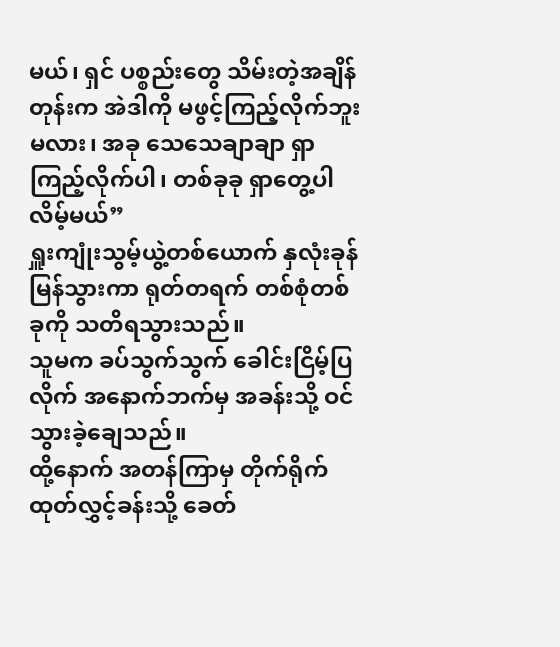မယ်၊ ရှင် ပစ္စည်းတွေ သိမ်းတဲ့အချိန်တုန်းက အဲဒါကို မဖွင့်ကြည့်လိုက်ဘူးမလား၊ အခု သေသေချာချာ ရှာကြည့်လိုက်ပါ၊ တစ်ခုခု ရှာတွေ့ပါလိမ့်မယ်”
ရှူးကျုံးသွမ့်ယွဲ့တစ်ယောက် နှလုံးခုန်မြန်သွားကာ ရုတ်တရက် တစ်စုံတစ်ခုကို သတိရသွားသည်။
သူမက ခပ်သွက်သွက် ခေါင်းငြိမ့်ပြလိုက် အနောက်ဘက်မှ အခန်းသို့ ဝင်သွားခဲ့ချေသည်။
ထို့နောက် အတန်ကြာမှ တိုက်ရိုက်ထုတ်လွှင့်ခန်းသို့ ခေတ်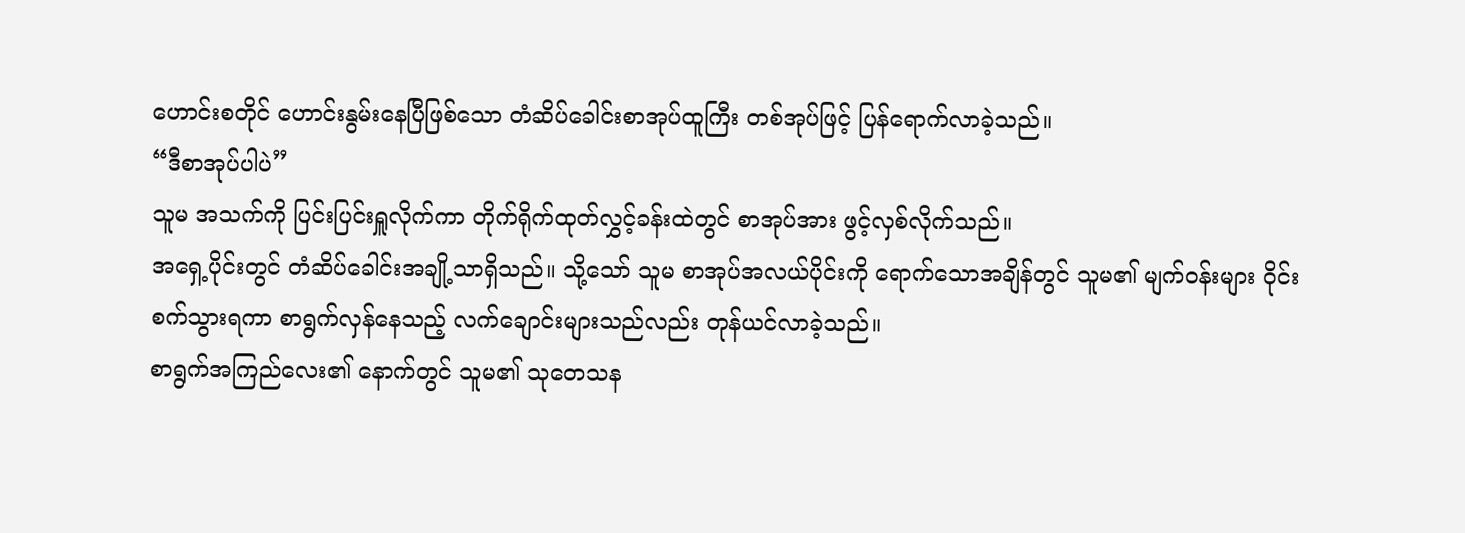ဟောင်းစတိုင် ဟောင်းနွမ်းနေပြီဖြစ်သော တံဆိပ်ခေါင်းစာအုပ်ထူကြီး တစ်အုပ်ဖြင့် ပြန်ရောက်လာခဲ့သည်။
“ဒီစာအုပ်ပါပဲ”
သူမ အသက်ကို ပြင်းပြင်းရှူလိုက်ကာ တိုက်ရိုက်ထုတ်လွှင့်ခန်းထဲတွင် စာအုပ်အား ဖွင့်လှစ်လိုက်သည်။
အရှေ့ပိုင်းတွင် တံဆိပ်ခေါင်းအချို့သာရှိသည်။ သို့သော် သူမ စာအုပ်အလယ်ပိုင်းကို ရောက်သောအချိန်တွင် သူမ၏ မျက်ဝန်းများ ဝိုင်းစက်သွားရကာ စာရွက်လှန်နေသည့် လက်ချောင်းများသည်လည်း တုန်ယင်လာခဲ့သည်။
စာရွက်အကြည်လေး၏ နောက်တွင် သူမ၏ သုတေသန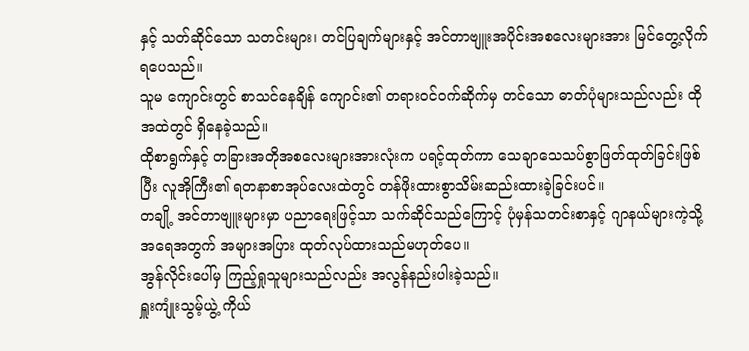နှင့် သတ်ဆိုင်သော သတင်းများ၊ တင်ပြချက်များနှင့် အင်တာဗျူးအပိုင်းအစလေးများအား မြင်တွေ့လိုက်ရပေသည်။
သူမ ကျောင်းတွင် စာသင်နေချိန် ကျောင်း၏ တရားဝင်ဝက်ဆိုက်မှ တင်သော ဓာတ်ပုံများသည်လည်း ထိုအထဲတွင် ရှိနေခဲ့သည်။
ထိုစာရွက်နှင့် တခြားအတိုအစလေးများအားလုံးက ပရင့်ထုတ်ကာ သေချာသေသပ်စွာဖြတ်ထုတ်ခြင်းဖြစ်ပြီး လူအိုကြီး၏ ရတနာစာအုပ်လေးထဲတွင် တန်ဖိုးထားစွာသိမ်းဆည်းထားခဲ့ခြင်းပင်။
တချို့ အင်တာဗျူးများမှာ ပညာရေးဖြင့်သာ သက်ဆိုင်သည်ကြောင့် ပုံမှန်သတင်းစာနှင့် ဂျာနယ်များကဲ့သို့ အရေအတွက် အများအပြား ထုတ်လုပ်ထားသည်မဟုတ်ပေ။
အွန်လိုင်းပေါ်မှ ကြည့်ရှုသူများသည်လည်း အလွန်နည်းပါးခဲ့သည်။
ရှူးကျုံးသွမ့်ယွဲ့ ကိုယ်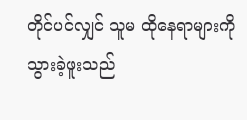တိုင်ပင်လျှင် သူမ ထိုနေရာများကို သွားခဲ့ဖူးသည်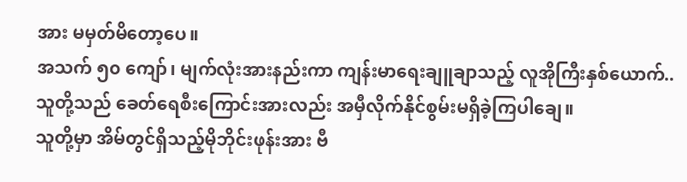အား မမှတ်မိတော့ပေ။
အသက် ၅၀ ကျော်၊ မျက်လုံးအားနည်းကာ ကျန်းမာရေးချူချာသည့် လူအိုကြီးနှစ်ယောက်..
သူတို့သည် ခေတ်ရေစီးကြောင်းအားလည်း အမှီလိုက်နိုင်စွမ်းမရှိခဲ့ကြပါချေ။
သူတို့မှာ အိမ်တွင်ရှိသည့်မိုဘိုင်းဖုန်းအား ဗီ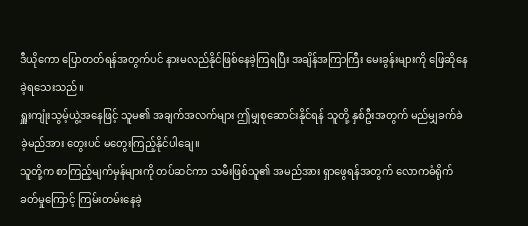ဒီယိုကော ပြောတတ်ရန်အတွက်ပင် နားမလည်နိုင်ဖြစ်နေခဲ့ကြရပြီး အချိန်အကြာကြီး မေးခွန်းများကို ဖြေဆိုနေခဲ့ရသေးသည်။
ရှူးကျုံးသွမ့်ယွဲ့အနေဖြင့် သူမ၏ အချက်အလက်များ ဤမျှစုဆောင်းနိုင်ရန် သူတို့ နှစ်ဦးအတွက် မည်မျှခက်ခဲခဲ့မည်အား တွေးပင် မတွေးကြည့်နိုင်ပါချေ။
သူတို့က စာကြည့်မျက်မှန်များကို တပ်ဆင်ကာ သမီးဖြစ်သူ၏ အမည်အား ရှာဖွေရန်အတွက် လောကဓံရိုက်ခတ်မှုကြောင့် ကြမ်းတမ်းနေခဲ့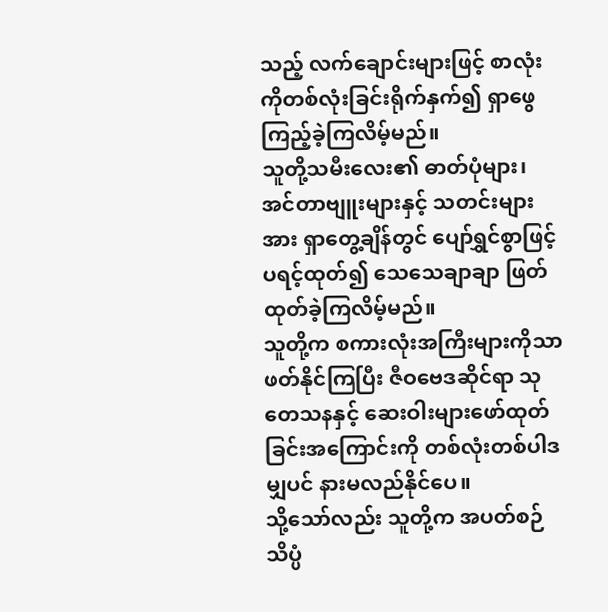သည့် လက်ချောင်းများဖြင့် စာလုံးကိုတစ်လုံးခြင်းရိုက်နှက်၍ ရှာဖွေကြည့်ခဲ့ကြလိမ့်မည်။
သူတို့သမီးလေး၏ ဓာတ်ပုံများ၊ အင်တာဗျူးများနှင့် သတင်းများအား ရှာတွေ့ချိန်တွင် ပျော်ရွှင်စွာဖြင့် ပရင့်ထုတ်၍ သေသေချာချာ ဖြတ်ထုတ်ခဲ့ကြလိမ့်မည်။
သူတို့က စကားလုံးအကြီးများကိုသာ ဖတ်နိုင်ကြပြီး ဇီဝဗေဒဆိုင်ရာ သုတေသနနှင့် ဆေးဝါးများဖော်ထုတ်ခြင်းအကြောင်းကို တစ်လုံးတစ်ပါဒမျှပင် နားမလည်နိုင်ပေ။
သို့သော်လည်း သူတို့က အပတ်စဉ်သိပ္ပံ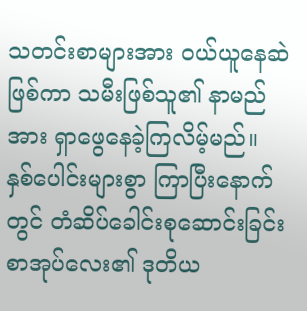သတင်းစာများအား ဝယ်ယူနေဆဲဖြစ်ကာ သမီးဖြစ်သူ၏ နာမည်အား ရှာဖွေနေခဲ့ကြလိမ့်မည်။
နှစ်ပေါင်းများစွာ ကြာပြီးနောက်တွင် တံဆိပ်ခေါင်းစုဆောင်းခြင်းစာအုပ်လေး၏ ဒုတိယ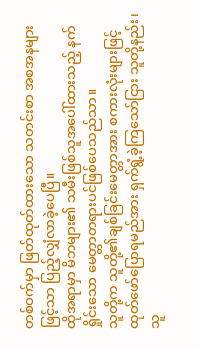တစ်ဝက်မှာ ဖြတ်ထုတ်ထားသော သတင်းစာ အစအနများဖြင့်သာ ပြည့်လျှံလာခဲ့ပေပြီ။
ထိုအရာမှာ မိဘများ၏ သမီးဖြစ်သူအပေါ်ထားသည့် နက်ရှိုင်းသော မေတ္တာတရားပင်ဖြစ်ပေသည်သာ။
သူတို့က သူတို့၏ချစ်ခြင်းမေတ္တာအား စကားလုံးများဖြင့် ထုတ်ဖော်ပြောရမည်အား ရှက်ရွံ့ခဲ့ကြသော်ငြား သူတို့နည်း၊သူ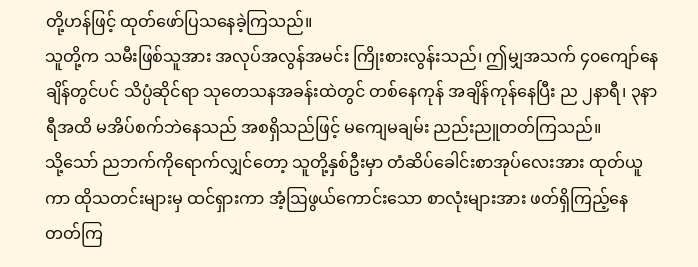တို့ဟန်ဖြင့် ထုတ်ဖော်ပြသနေခဲ့ကြသည်။
သူတို့က သမီးဖြစ်သူအား အလုပ်အလွန်အမင်း ကြိုးစားလွန်းသည်၊ ဤမျှအသက် ၄၀ကျော်နေချိန်တွင်ပင် သိပ္ပံဆိုင်ရာ သုတေသနအခန်းထဲတွင် တစ်နေကုန် အချိန်ကုန်နေပြီး ည ၂နာရီ၊ ၃နာရီအထိ မအိပ်စက်ဘဲနေသည် အစရှိသည်ဖြင့် မကျေမချမ်း ညည်းညူတတ်ကြသည်။
သို့သော် ညဘက်ကိုရောက်လျှင်တော့ သူတို့နှစ်ဦးမှာ တံဆိပ်ခေါင်းစာအုပ်လေးအား ထုတ်ယူကာ ထိုသတင်းများမှ ထင်ရှားကာ အံ့ဩဖွယ်ကောင်းသော စာလုံးများအား ဖတ်ရှိကြည့်နေတတ်ကြ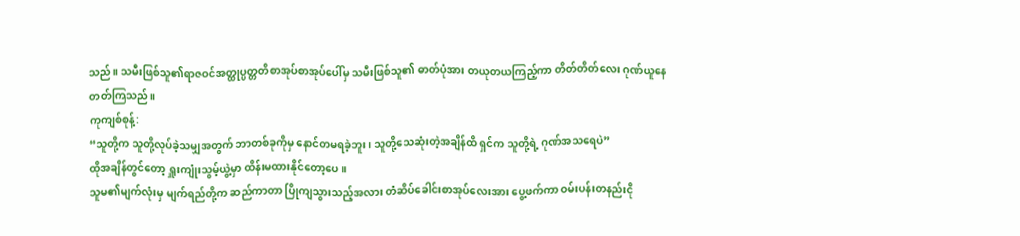သည်။ သမီးဖြစ်သူ၏ရာဇဝင်အတ္ထုပ္ပတ္တတိစာအုပ်စာအုပ်ပေါ်မှ သမီးဖြစ်သူ၏ ဓာတ်ပုံအား တယုတယကြည့်ကာ တိတ်တိတ်လေး ဂုဏ်ယူနေတတ်ကြသည်။
ကုကျစ်စုန့်:
“သူတို့က သူတို့လုပ်ခဲ့သမျှအတွက် ဘာတစ်ခုကိုမှ နောင်တမရခဲ့ဘူး၊ သူတို့သေဆုံးတဲ့အချိန်ထိ ရှင်က သူတို့ရဲ့ ဂုဏ်အသရေပဲ”
ထိုအချိန်တွင်တော့ ရှူးကျုံးသွမ့်ယွဲ့မှာ ထိန်းမထားနိုင်တော့ပေ။
သူမ၏မျက်လုံးမှ မျက်ရည်တို့က ဆည်ကာတာ ပြိုကျသွားသည့်အလား တံဆိပ်ခေါင်းစာအုပ်လေးအား ပွေ့ဖက်ကာ ဝမ်းပန်းတနည်းငို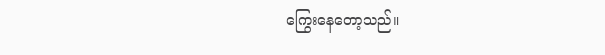ကြွေးနေတော့သည်။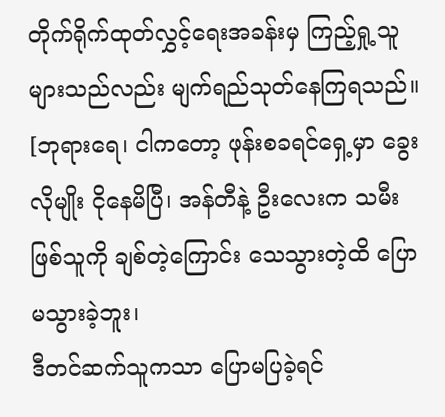တိုက်ရိုက်ထုတ်လွှင့်ရေးအခန်းမှ ကြည့်ရှု့သူများသည်လည်း မျက်ရည်သုတ်နေကြရသည်။
[ဘုရားရေ၊ ငါကတော့ ဖုန်းစခရင်ရှေ့မှာ ခွေးလိုမျိုး ငိုနေမိပြီ၊ အန်တီနဲ့ ဦးလေးက သမီးဖြစ်သူကို ချစ်တဲ့ကြောင်း သေသွားတဲ့ထိ ပြောမသွားခဲ့ဘူး၊
ဒီတင်ဆက်သူကသာ ပြောမပြခဲ့ရင်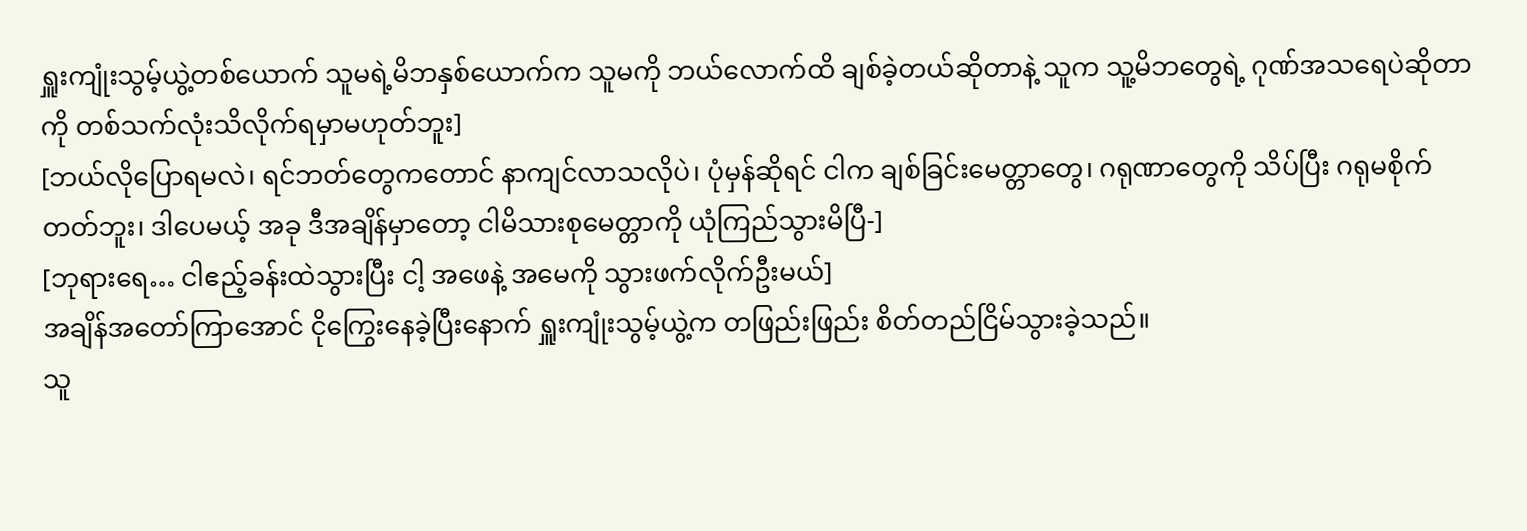ရှူးကျုံးသွမ့်ယွဲ့တစ်ယောက် သူမရဲ့မိဘနှစ်ယောက်က သူမကို ဘယ်လောက်ထိ ချစ်ခဲ့တယ်ဆိုတာနဲ့ သူက သူ့မိဘတွေရဲ့ ဂုဏ်အသရေပဲဆိုတာကို တစ်သက်လုံးသိလိုက်ရမှာမဟုတ်ဘူး]
[ဘယ်လိုပြောရမလဲ၊ ရင်ဘတ်တွေကတောင် နာကျင်လာသလိုပဲ၊ ပုံမှန်ဆိုရင် ငါက ချစ်ခြင်းမေတ္တာတွေ၊ ဂရုဏာတွေကို သိပ်ပြီး ဂရုမစိုက်တတ်ဘူး၊ ဒါပေမယ့် အခု ဒီအချိန်မှာတော့ ငါမိသားစုမေတ္တာကို ယုံကြည်သွားမိပြီ-]
[ဘုရားရေ… ငါဧည့်ခန်းထဲသွားပြီး ငါ့ အဖေနဲ့ အမေကို သွားဖက်လိုက်ဦးမယ်]
အချိန်အတော်ကြာအောင် ငိုကြွေးနေခဲ့ပြီးနောက် ရှူးကျုံးသွမ့်ယွဲ့က တဖြည်းဖြည်း စိတ်တည်ငြိမ်သွားခဲ့သည်။
သူ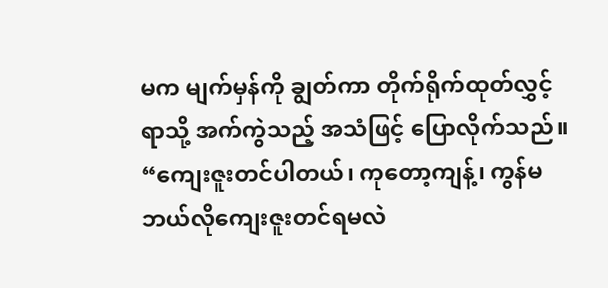မက မျက်မှန်ကို ချွတ်ကာ တိုက်ရိုက်ထုတ်လွှင့်ရာသို့ အက်ကွဲသည့် အသံဖြင့် ပြောလိုက်သည်။
“ကျေးဇူးတင်ပါတယ်၊ ကုတော့ကျန့်၊ ကွန်မ ဘယ်လိုကျေးဇူးတင်ရမလဲ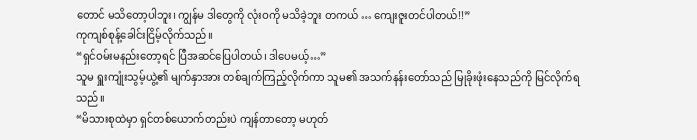တောင် မသိတော့ပါဘူး၊ ကျွန်မ ဒါတွေကို လုံးဝကို မသိခဲ့ဘူး တကယ် … ကျေးဇူးတင်ပါတယ်!!”
ကုကျစ်စုန့်ခေါင်းငြိမ့်လိုက်သည်။
“ရှင်ဝမ်းမနည်းတော့ရင် ပြီအဆင်ပြေပါတယ်၊ ဒါပေမယ့်…”
သူမ ရှူးကျုံးသွမ့်ယွဲ့၏ မျက်နှာအား တစ်ချက်ကြည့်လိုက်ကာ သူမ၏ အသက်နန်းတော်သည် မြုခိုးဖုံးနေသည်ကို မြင်လိုက်ရသည်။
“မိသားစုထဲမှာ ရှင်တစ်ယောက်တည်းပဲ ကျန်တာတော့ မဟုတ်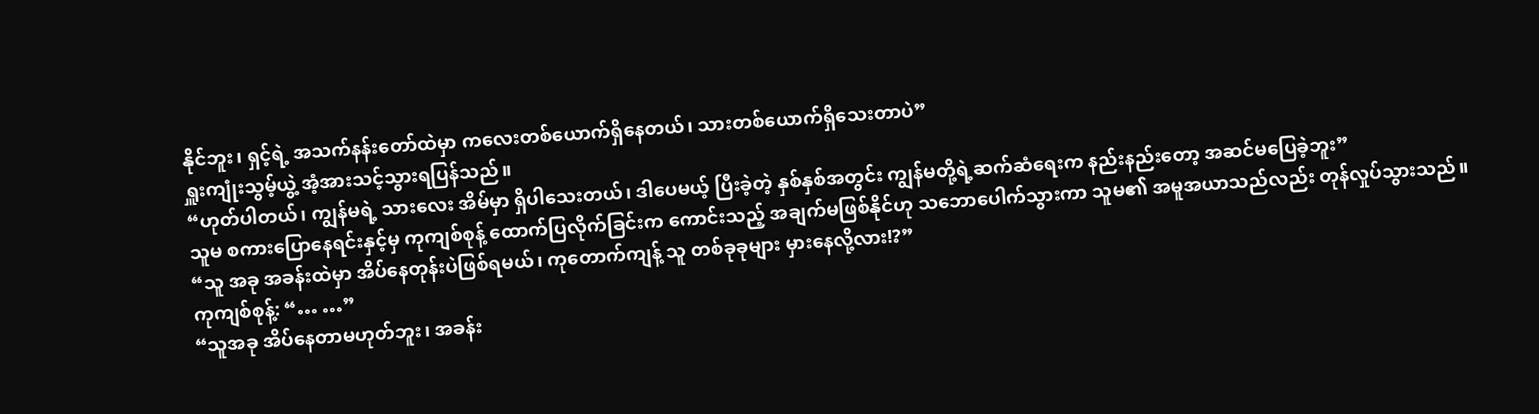နိုင်ဘူး၊ ရှင့်ရဲ့ အသက်နန်းတော်ထဲမှာ ကလေးတစ်ယောက်ရှိနေတယ်၊ သားတစ်ယောက်ရှိသေးတာပဲ”
ရှူးကျုံးသွမ့်ယွဲ့ အံ့အားသင့်သွားရပြန်သည်။
“ဟုတ်ပါတယ်၊ ကျွန်မရဲ့ သားလေး အိမ်မှာ ရှိပါသေးတယ်၊ ဒါပေမယ့် ပြီးခဲ့တဲ့ နှစ်နှစ်အတွင်း ကျွန်မတို့ရဲ့ဆက်ဆံရေးက နည်းနည်းတော့ အဆင်မပြေခဲ့ဘူး”
သူမ စကားပြောနေရင်းနှင့်မှ ကုကျစ်စုန့် ထောက်ပြလိုက်ခြင်းက ကောင်းသည့် အချက်မဖြစ်နိုင်ဟု သဘောပေါက်သွားကာ သူမ၏ အမူအယာသည်လည်း တုန်လှုပ်သွားသည်။
“သူ အခု အခန်းထဲမှာ အိပ်နေတုန်းပဲဖြစ်ရမယ်၊ ကုတောက်ကျန့် သူ တစ်ခုခုများ မှားနေလို့လား!?”
ကုကျစ်စုန့်: “… …”
“သူအခု အိပ်နေတာမဟုတ်ဘူး၊ အခန်း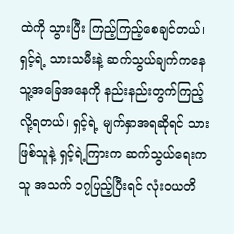ထဲကို သွားပြီး ကြည့်ကြည့်စေချင်တယ်၊ ရှင့်ရဲ့ သားသမီးနဲ့ ဆက်သွယ်ချက်ကနေ သူ့အခြေအနေကို နည်းနည်းတွက်ကြည့်လို့ရတယ်၊ ရှင့်ရဲ့ မျက်နှာအရဆိုရင် သားဖြစ်သူနဲ့ ရှင့်ရဲ့ကြားက ဆက်သွယ်ရေးက သူ အသက် ၁၇ပြည့်ပြီးရင် လုံးဝယတိ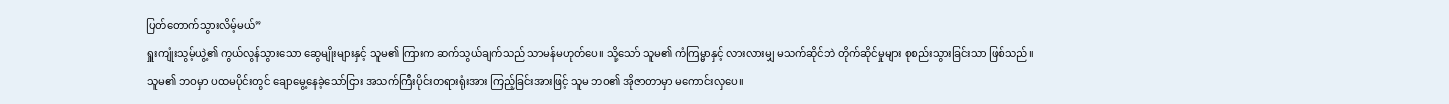ပြတ်တောက်သွားလိမ့်မယ်”
ရှူးကျုံးသွမ့်ယွဲ့၏ ကွယ်လွန်သွားသော ဆွေမျိုးများနှင့် သူမ၏ ကြားက ဆက်သွယ်ချက်သည် သာမန်မဟုတ်ပေ။ သို့သော် သူမ၏ ကံကြမ္မာနှင့် လားလားမျှ မသက်ဆိုင်ဘဲ တိုက်ဆိုင်မှုများ စုစည်းသွားခြင်းသာ ဖြစ်သည်။
သူမ၏ ဘဝမှာ ပထမပိုင်းတွင် ချောမွေ့နေခဲ့သော်ငြား အသက်ကြီးပိုင်းတရားရုံးအား ကြည့်ခြင်းအားဖြင့် သူမ ဘဝ၏ အိုဇာတာမှာ မကောင်းလှပေ။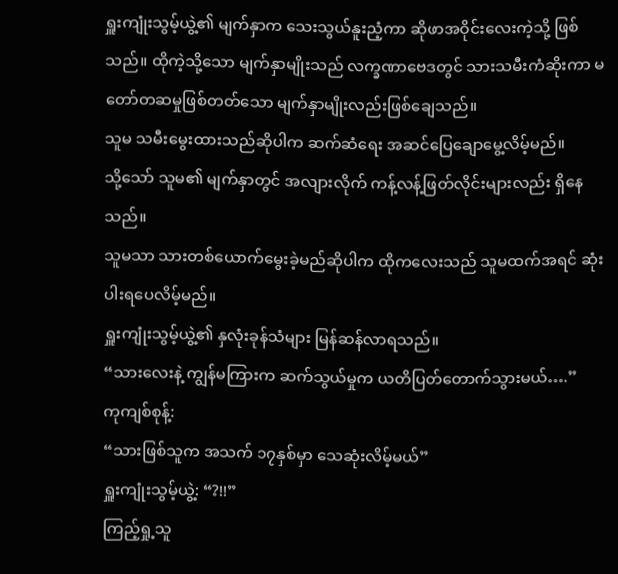ရှူးကျုံးသွမ့်ယွဲ့၏ မျက်နှာက သေးသွယ်နူးညံ့ကာ ဆိုဖာအဝိုင်းလေးကဲ့သို့ ဖြစ်သည်။ ထိုကဲ့သို့သော မျက်နှာမျိုးသည် လက္ခဏာဗေဒတွင် သားသမီးကံဆိုးကာ မတော်တဆမှုဖြစ်တတ်သော မျက်နှာမျိုးလည်းဖြစ်ချေသည်။
သူမ သမီးမွေးထားသည်ဆိုပါက ဆက်ဆံရေး အဆင်ပြေချောမွေ့လိမ့်မည်။
သို့သော် သူမ၏ မျက်နှာတွင် အလျားလိုက် ကန့်လန့်ဖြတ်လိုင်းများလည်း ရှိနေသည်။
သူမသာ သားတစ်ယောက်မွေးခဲ့မည်ဆိုပါက ထိုကလေးသည် သူမထက်အရင် ဆုံးပါးရပေလိမ့်မည်။
ရှူးကျုံးသွမ့်ယွဲ့၏ နှလုံးခုန်သံများ မြန်ဆန်လာရသည်။
“သားလေးနဲ့ ကျွန်မကြားက ဆက်သွယ်မှုက ယတိပြတ်တောက်သွားမယ်….”
ကုကျစ်စုန့်:
“သားဖြစ်သူက အသက် ၁၇နှစ်မှာ သေဆုံးလိမ့်မယ်”
ရှူးကျုံးသွမ့်ယွဲ့: “?!!”
ကြည့်ရှု့သူ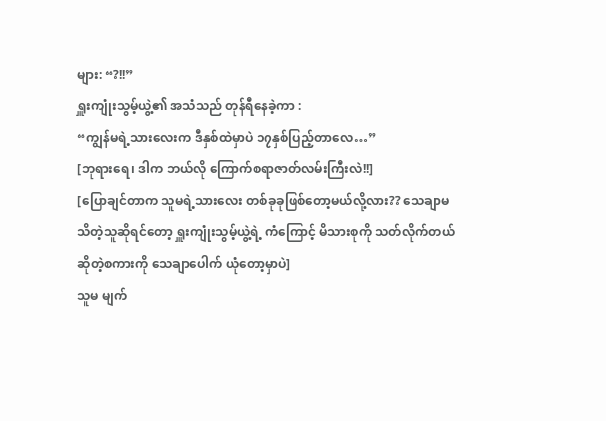များ: “?!!”
ရှူးကျုံးသွမ့်ယွဲ့၏ အသံသည် တုန်ရီနေခဲ့ကာ :
“ကျွန်မရဲ့သားလေးက ဒီနှစ်ထဲမှာပဲ ၁၇နှစ်ပြည့်တာလေ…”
[ဘုရားရေ၊ ဒါက ဘယ်လို ကြောက်စရာဇာတ်လမ်းကြီးလဲ!!]
[ပြောချင်တာက သူမရဲ့သားလေး တစ်ခုခုဖြစ်တော့မယ်လို့လား?? သေချာမသိတဲ့သူဆိုရင်တော့ ရှူးကျုံးသွမ့်ယွဲ့ရဲ့ ကံကြောင့် မိသားစုကို သတ်လိုက်တယ်ဆိုတဲ့စကားကို သေချာပေါက် ယုံတော့မှာပဲ]
သူမ မျက်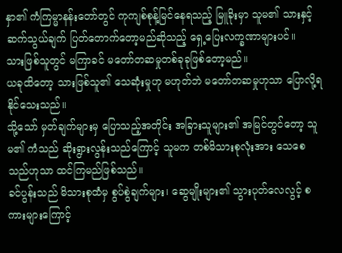နှာ၏ ကံကြမ္မာနန်းတော်တွင် ကုကျစ်စုန့်မြင်နေရသည့် မြူခိုးမှာ သူမ၏ သားနှင့် ဆက်သွယ်ချက် ပြတ်တောက်တော့မည်ဆိုသည့် ရှေ့ပြေးလက္ခဏာများပင်။
သားဖြစ်သူတွင် မကြာခင် မတော်တဆမှုတစ်ခုခုဖြစ်တော့မည်။
ယခုထိတော့ သားဖြစ်သူ၏ သေဆုံးမှုဟု မဟုတ်ဘဲ မတော်တဆမှုဟုသာ ပြောလို့ရနိုင်သေးသည်။
သို့သော် မှတ်ချက်များမှ ပြောသည့်အတိုင်း အခြားသူများ၏ အမြင်တွင်တော့ သူမ၏ ကံသည် ဆိုးရွားလွန်းသည်ကြောင့် သူမက တစ်မိသားစုလုံးအား သေစေသည်ဟုသာ ထင်ကြမည်ဖြစ်သည်။
ခင်ပွန်းသည် မိသားစုထံမှ စွပ်စွဲချက်များ၊ ဆွေမျိုးများ၏ သွားပုတ်လေလွင့် စကားများကြောင့်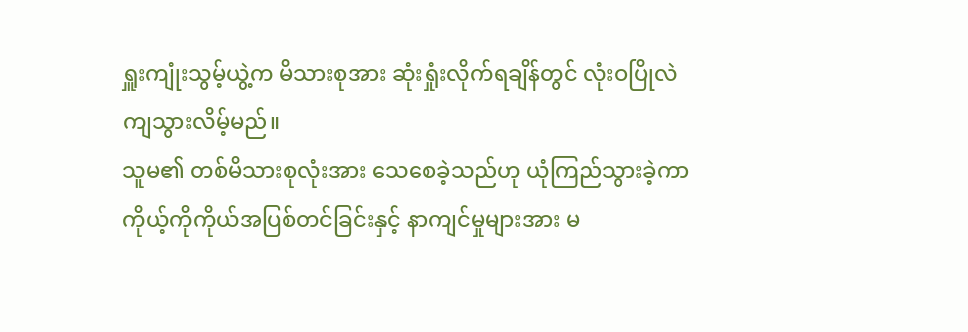ရှူးကျုံးသွမ့်ယွဲ့က မိသားစုအား ဆုံးရှုံးလိုက်ရချိန်တွင် လုံးဝပြိုလဲကျသွားလိမ့်မည်။
သူမ၏ တစ်မိသားစုလုံးအား သေစေခဲ့သည်ဟု ယုံကြည်သွားခဲ့ကာ ကိုယ့်ကိုကိုယ်အပြစ်တင်ခြင်းနှင့် နာကျင်မှုများအား မ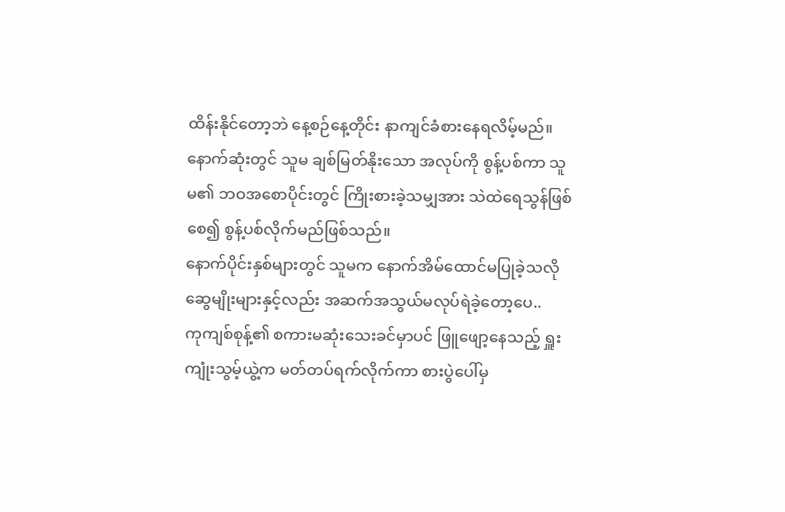ထိန်းနိုင်တော့ဘဲ နေ့စဉ်နေ့တိုင်း နာကျင်ခံစားနေရလိမ့်မည်။
နောက်ဆုံးတွင် သူမ ချစ်မြတ်နိုးသော အလုပ်ကို စွန့်ပစ်ကာ သူမ၏ ဘဝအစောပိုင်းတွင် ကြိုးစားခဲ့သမျှအား သဲထဲရေသွန်ဖြစ်စေ၍ စွန့်ပစ်လိုက်မည်ဖြစ်သည်။
နောက်ပိုင်းနှစ်များတွင် သူမက နောက်အိမ်ထောင်မပြုခဲ့သလို ဆွေမျိုးများနှင့်လည်း အဆက်အသွယ်မလုပ်ရဲခဲ့တော့ပေ..
ကုကျစ်စုန့်၏ စကားမဆုံးသေးခင်မှာပင် ဖြူဖျော့နေသည့် ရှူးကျုံးသွမ့်ယွဲ့က မတ်တပ်ရက်လိုက်ကာ စားပွဲပေါ်မှ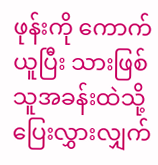ဖုန်းကို ကောက်ယူပြီး သားဖြစ်သူအခန်းထဲသို့ ပြေးလွှားလျှက်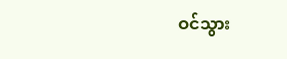ဝင်သွား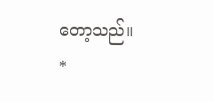တော့သည်။
*